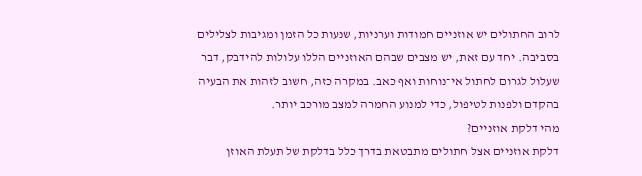לרוב החתולים יש אוזניים חמודות וערניות, שנעות כל הזמן ומגיבות לצלילים בסביבה. יחד עם זאת, יש מצבים שבהם האוזניים הללו עלולות להידבק, דבר שעלול לגרום לחתול אי־נוחות ואף כאב. במקרה כזה, חשוב לזהות את הבעיה בהקדם ולפנות לטיפול, כדי למנוע החמרה למצב מורכב יותר.
מהי דלקת אוזניים?
דלקת אוזניים אצל חתולים מתבטאת בדרך כלל בדלקת של תעלת האוזן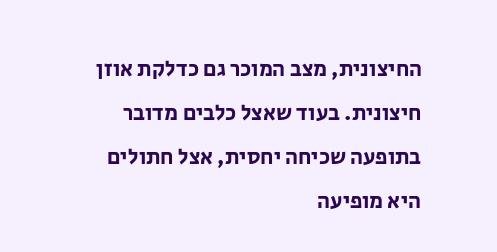החיצונית, מצב המוכר גם כדלקת אוזן חיצונית. בעוד שאצל כלבים מדובר בתופעה שכיחה יחסית, אצל חתולים היא מופיעה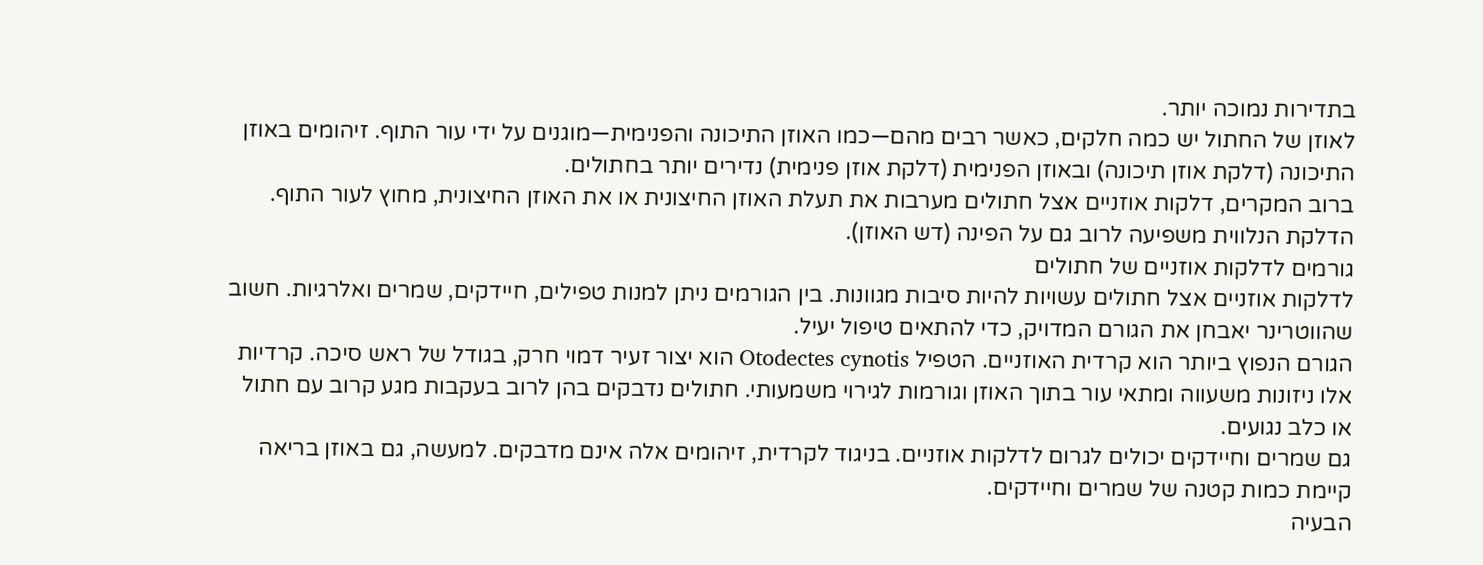בתדירות נמוכה יותר.
לאוזן של החתול יש כמה חלקים, כאשר רבים מהם—כמו האוזן התיכונה והפנימית—מוגנים על ידי עור התוף. זיהומים באוזן התיכונה (דלקת אוזן תיכונה) ובאוזן הפנימית (דלקת אוזן פנימית) נדירים יותר בחתולים.
ברוב המקרים, דלקות אוזניים אצל חתולים מערבות את תעלת האוזן החיצונית או את האוזן החיצונית, מחוץ לעור התוף. הדלקת הנלווית משפיעה לרוב גם על הפינה (דש האוזן).
גורמים לדלקות אוזניים של חתולים
לדלקות אוזניים אצל חתולים עשויות להיות סיבות מגוונות. בין הגורמים ניתן למנות טפילים, חיידקים, שמרים ואלרגיות. חשוב שהווטרינר יאבחן את הגורם המדויק, כדי להתאים טיפול יעיל.
הגורם הנפוץ ביותר הוא קרדית האוזניים. הטפיל Otodectes cynotis הוא יצור זעיר דמוי חרק, בגודל של ראש סיכה. קרדיות אלו ניזונות משעווה ומתאי עור בתוך האוזן וגורמות לגירוי משמעותי. חתולים נדבקים בהן לרוב בעקבות מגע קרוב עם חתול או כלב נגועים.
גם שמרים וחיידקים יכולים לגרום לדלקות אוזניים. בניגוד לקרדית, זיהומים אלה אינם מדבקים. למעשה, גם באוזן בריאה קיימת כמות קטנה של שמרים וחיידקים.
הבעיה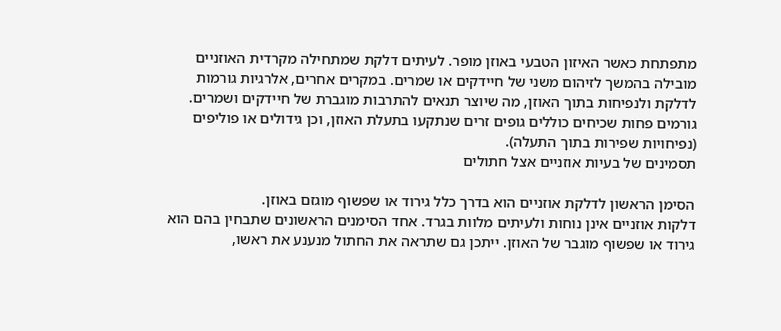מתפתחת כאשר האיזון הטבעי באוזן מופר. לעיתים דלקת שמתחילה מקרדית האוזניים מובילה בהמשך לזיהום משני של חיידקים או שמרים. במקרים אחרים, אלרגיות גורמות לדלקת ולנפיחות בתוך האוזן, מה שיוצר תנאים להתרבות מוגברת של חיידקים ושמרים.
גורמים פחות שכיחים כוללים גופים זרים שנתקעו בתעלת האוזן, וכן גידולים או פוליפים (נפיחויות שפירות בתוך התעלה).
תסמינים של בעיות אוזניים אצל חתולים

הסימן הראשון לדלקת אוזניים הוא בדרך כלל גירוד או שפשוף מוגזם באוזן.
דלקות אוזניים אינן נוחות ולעיתים מלוות בגרד. אחד הסימנים הראשונים שתבחין בהם הוא גירוד או שפשוף מוגבר של האוזן. ייתכן גם שתראה את החתול מנענע את ראשו,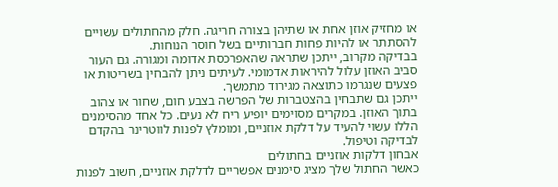או מחזיק אוזן אחת או שתיהן בצורה חריגה. חלק מהחתולים עשויים להסתתר או להיות פחות חברותיים בשל חוסר הנוחות.
בבדיקה מקרוב, ייתכן שתראה שהאפרכסת אדומה ומגורה. גם העור סביב האוזן עלול להיראות אדמומי. לעיתים ניתן להבחין בשריטות או פצעים שנגרמו כתוצאה מגירוד מתמשך.
ייתכן גם שתבחין בהצטברות של הפרשה בצבע חום, שחור או צהוב בתוך האוזן. במקרים מסוימים יופיע ריח לא נעים. כל אחד מהסימנים הללו עשוי להעיד על דלקת אוזניים, ומומלץ לפנות לווטרינר בהקדם לבדיקה וטיפול.
אבחון דלקות אוזניים בחתולים
כאשר החתול שלך מציג סימנים אפשריים לדלקת אוזניים, חשוב לפנות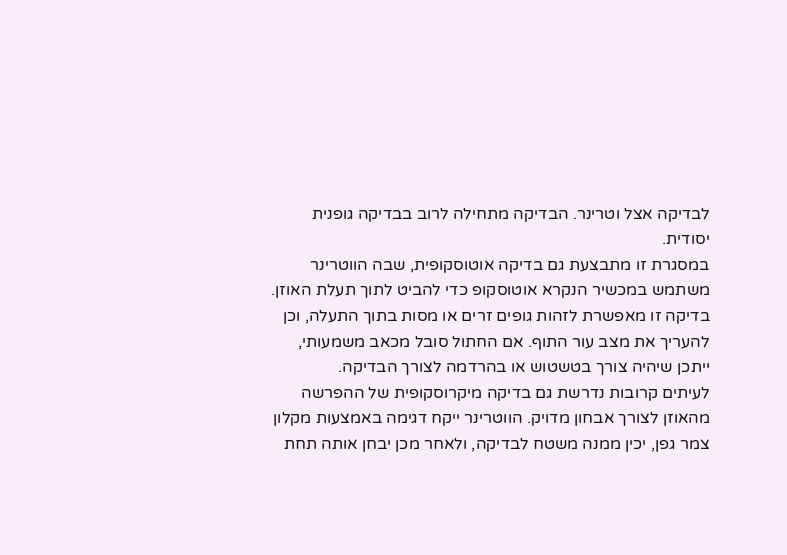לבדיקה אצל וטרינר. הבדיקה מתחילה לרוב בבדיקה גופנית יסודית.
במסגרת זו מתבצעת גם בדיקה אוטוסקופית, שבה הווטרינר משתמש במכשיר הנקרא אוטוסקופ כדי להביט לתוך תעלת האוזן. בדיקה זו מאפשרת לזהות גופים זרים או מסות בתוך התעלה, וכן להעריך את מצב עור התוף. אם החתול סובל מכאב משמעותי, ייתכן שיהיה צורך בטשטוש או בהרדמה לצורך הבדיקה.
לעיתים קרובות נדרשת גם בדיקה מיקרוסקופית של ההפרשה מהאוזן לצורך אבחון מדויק. הווטרינר ייקח דגימה באמצעות מקלון צמר גפן, יכין ממנה משטח לבדיקה, ולאחר מכן יבחן אותה תחת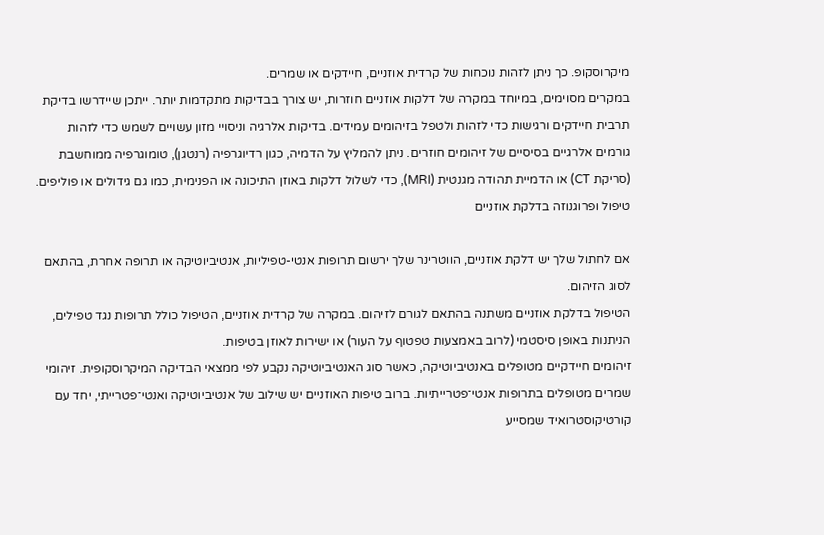מיקרוסקופ. כך ניתן לזהות נוכחות של קרדית אוזניים, חיידקים או שמרים.
במקרים מסוימים, במיוחד במקרה של דלקות אוזניים חוזרות, יש צורך בבדיקות מתקדמות יותר. ייתכן שיידרשו בדיקת תרבית חיידקים ורגישות כדי לזהות ולטפל בזיהומים עמידים. בדיקות אלרגיה וניסויי מזון עשויים לשמש כדי לזהות גורמים אלרגיים בסיסיים של זיהומים חוזרים. ניתן להמליץ על הדמיה, כגון רדיוגרפיה (רנטגן), טומוגרפיה ממוחשבת (סריקת CT) או הדמיית תהודה מגנטית (MRI), כדי לשלול דלקות באוזן התיכונה או הפנימית, כמו גם גידולים או פוליפים.
טיפול ופרוגנוזה בדלקת אוזניים

אם לחתול שלך יש דלקת אוזניים, הווטרינר שלך ירשום תרופות אנטי-טפיליות, אנטיביוטיקה או תרופה אחרת, בהתאם לסוג הזיהום.
הטיפול בדלקת אוזניים משתנה בהתאם לגורם לזיהום. במקרה של קרדית אוזניים, הטיפול כולל תרופות נגד טפילים, הניתנות באופן סיסטמי (לרוב באמצעות טפטוף על העור) או ישירות לאוזן בטיפות.
זיהומים חיידקיים מטופלים באנטיביוטיקה, כאשר סוג האנטיביוטיקה נקבע לפי ממצאי הבדיקה המיקרוסקופית. זיהומי שמרים מטופלים בתרופות אנטי־פטרייתיות. ברוב טיפות האוזניים יש שילוב של אנטיביוטיקה ואנטי־פטרייתי, יחד עם קורטיקוסטרואיד שמסייע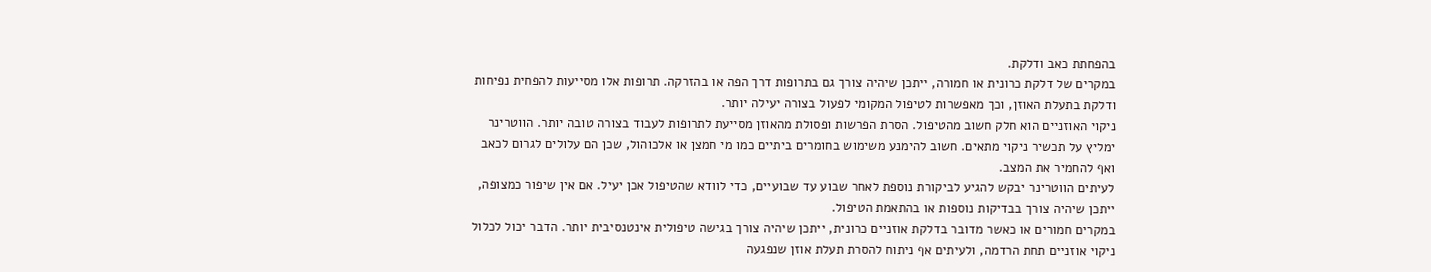בהפחתת כאב ודלקת.
במקרים של דלקת כרונית או חמורה, ייתכן שיהיה צורך גם בתרופות דרך הפה או בהזרקה. תרופות אלו מסייעות להפחית נפיחות ודלקת בתעלת האוזן, וכך מאפשרות לטיפול המקומי לפעול בצורה יעילה יותר.
ניקוי האוזניים הוא חלק חשוב מהטיפול. הסרת הפרשות ופסולת מהאוזן מסייעת לתרופות לעבוד בצורה טובה יותר. הווטרינר ימליץ על תכשיר ניקוי מתאים. חשוב להימנע משימוש בחומרים ביתיים כמו מי חמצן או אלכוהול, שכן הם עלולים לגרום לכאב ואף להחמיר את המצב.
לעיתים הווטרינר יבקש להגיע לביקורת נוספת לאחר שבוע עד שבועיים, כדי לוודא שהטיפול אכן יעיל. אם אין שיפור כמצופה, ייתכן שיהיה צורך בבדיקות נוספות או בהתאמת הטיפול.
במקרים חמורים או כאשר מדובר בדלקת אוזניים כרונית, ייתכן שיהיה צורך בגישה טיפולית אינטנסיבית יותר. הדבר יכול לכלול ניקוי אוזניים תחת הרדמה, ולעיתים אף ניתוח להסרת תעלת אוזן שנפגעה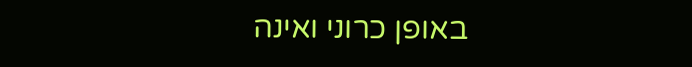באופן כרוני ואינה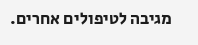מגיבה לטיפולים אחרים.